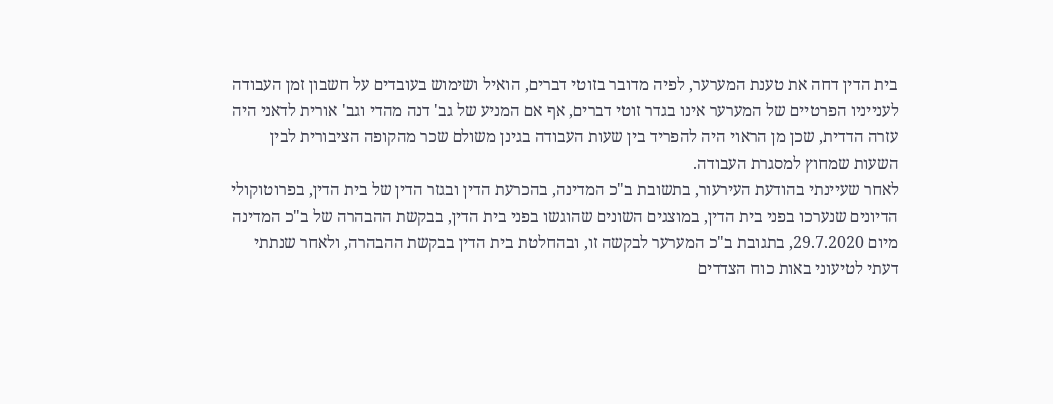בית הדין דחה את טענת המערער, לפיה מדובר בזוטי דברים, הואיל ושימוש בעובדים על חשבון זמן העבודה לענייניו הפרטיים של המערער אינו בגדר זוטי דברים, אף אם המניע של גב' דנה מהדי וגב' אורית לדאני היה עזרה הדדית, שכן מן הראוי היה להפריד בין שעות העבודה בגינן משולם שכר מהקופה הציבורית לבין השעות שמחוץ למסגרת העבודה.
לאחר שעיינתי בהודעת העירעור, בתשובת ב"כ המדינה, בהכרעת הדין ובגזר הדין של בית הדין, בפרוטוקולי הדיונים שנערכו בפני בית הדין, במוצגים השונים שהוגשו בפני בית הדין, בבקשת ההבהרה של ב"כ המדינה מיום 29.7.2020, בתגובת ב"כ המערער לבקשה זו, ובהחלטת בית הדין בבקשת ההבהרה, ולאחר שנתתי דעתי לטיעוני באות כוח הצדדים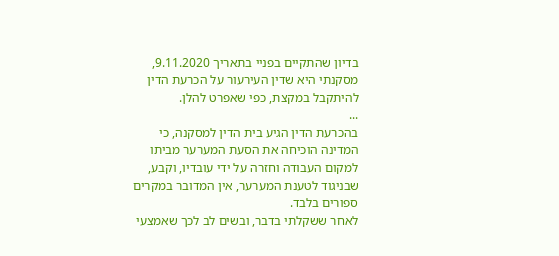בדיון שהתקיים בפניי בתאריך 9.11.2020, מסקנתי היא שדין העירעור על הכרעת הדין להיתקבל במקצת, כפי שאפרט להלן.
...
בהכרעת הדין הגיע בית הדין למסקנה, כי המדינה הוכיחה את הסעת המערער מביתו למקום העבודה וחזרה על ידי עובדיו, וקבע, שבניגוד לטענת המערער, אין המדובר במקרים ספורים בלבד.
לאחר ששקלתי בדבר, ובשים לב לכך שאמצעי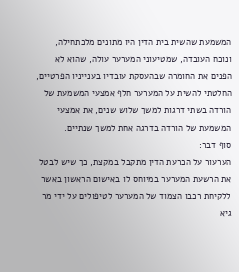המשמעת שהשית בית הדין היו מתונים מלכתחילה, ונוכח העובדה, שמטיעוני המערער עולה, שהוא לא הפנים את החומרה שבהעסקת עובדיו בענייניו הפרטיים, החלטתי להשית על המערער חלף אמצעי המשמעת של הורדה בשתי דרגות למשך שלוש שנים, את אמצעי המשמעת של הורדה בדרגה אחת למשך שנתיים.
סוף דבר:
הערעור על הכרעת הדין מתקבל במקצת, כך שיש לבטל את הרשעת המערער במיוחס לו באישום הראשון באשר ללקיחת רכבו הצמוד של המערער לטיפולים על ידי מר גיא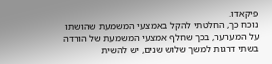פיקאדו.
נוכח כך, החלטתי להקל באמצעי המשמעת שהושתו על המערער, בכך שחלף אמצעי המשמעת של הורדה בשתי דרגות למשך שלוש שנים, יש להשית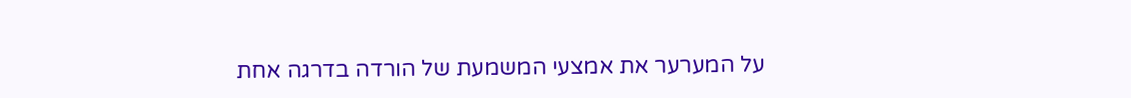על המערער את אמצעי המשמעת של הורדה בדרגה אחת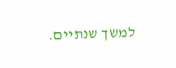למשך שנתיים.